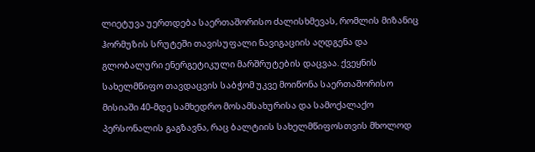ლიეტუვა უერთდება საერთაშორისო ძალისხმევას, რომლის მიზანიც ჰორმუზის სრუტეში თავისუფალი ნავიგაციის აღდგენა და გლობალური ენერგეტიკული მარშრუტების დაცვაა. ქვეყნის სახელმწიფო თავდაცვის საბჭომ უკვე მოიწონა საერთაშორისო მისიაში 40-მდე სამხედრო მოსამსახურისა და სამოქალაქო პერსონალის გაგზავნა, რაც ბალტიის სახელმწიფოსთვის მხოლოდ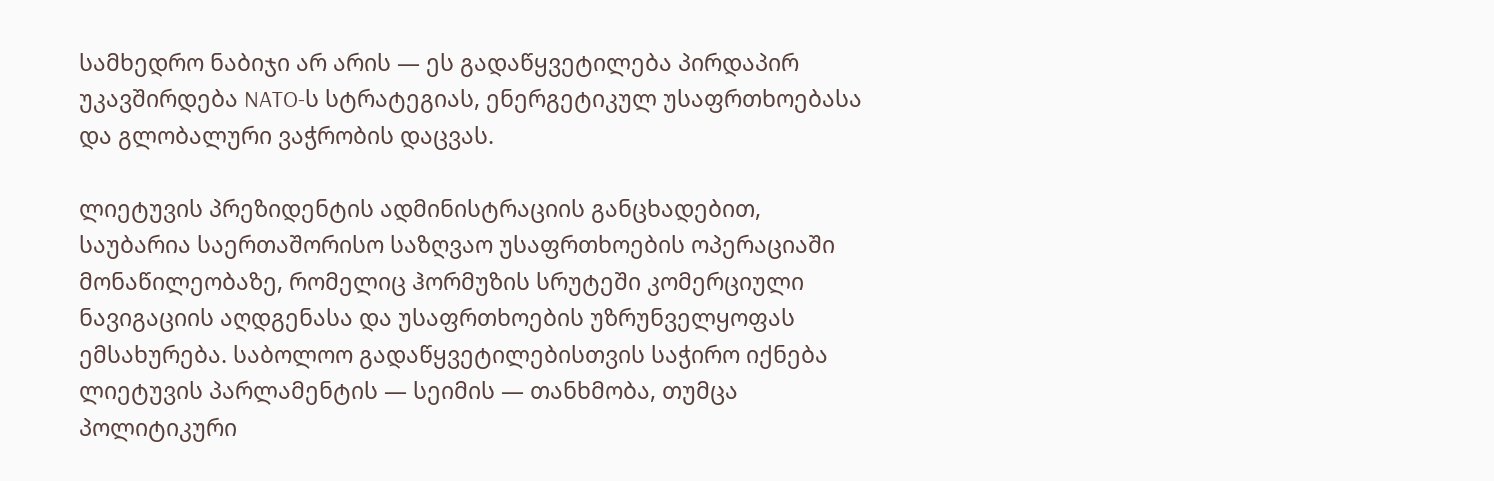სამხედრო ნაბიჯი არ არის — ეს გადაწყვეტილება პირდაპირ უკავშირდება NATO-ს სტრატეგიას, ენერგეტიკულ უსაფრთხოებასა და გლობალური ვაჭრობის დაცვას.

ლიეტუვის პრეზიდენტის ადმინისტრაციის განცხადებით, საუბარია საერთაშორისო საზღვაო უსაფრთხოების ოპერაციაში მონაწილეობაზე, რომელიც ჰორმუზის სრუტეში კომერციული ნავიგაციის აღდგენასა და უსაფრთხოების უზრუნველყოფას ემსახურება. საბოლოო გადაწყვეტილებისთვის საჭირო იქნება ლიეტუვის პარლამენტის — სეიმის — თანხმობა, თუმცა პოლიტიკური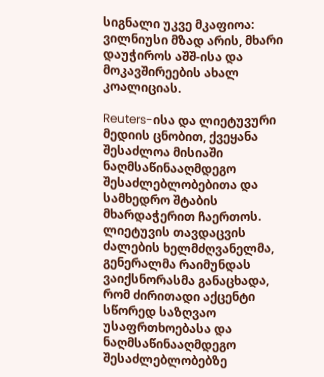სიგნალი უკვე მკაფიოა: ვილნიუსი მზად არის, მხარი დაუჭიროს აშშ-ისა და მოკავშირეების ახალ კოალიციას.

Reuters-ისა და ლიეტუვური მედიის ცნობით, ქვეყანა შესაძლოა მისიაში ნაღმსაწინააღმდეგო შესაძლებლობებითა და სამხედრო შტაბის მხარდაჭერით ჩაერთოს. ლიეტუვის თავდაცვის ძალების ხელმძღვანელმა, გენერალმა რაიმუნდას ვაიქსნორასმა განაცხადა, რომ ძირითადი აქცენტი სწორედ საზღვაო უსაფრთხოებასა და ნაღმსაწინააღმდეგო შესაძლებლობებზე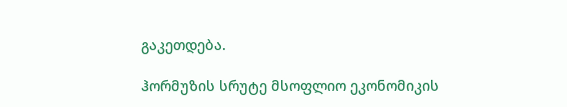გაკეთდება.

ჰორმუზის სრუტე მსოფლიო ეკონომიკის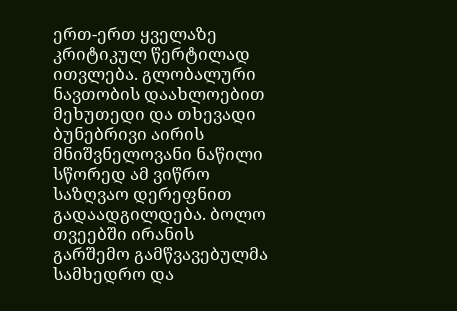ერთ-ერთ ყველაზე კრიტიკულ წერტილად ითვლება. გლობალური ნავთობის დაახლოებით მეხუთედი და თხევადი ბუნებრივი აირის მნიშვნელოვანი ნაწილი სწორედ ამ ვიწრო საზღვაო დერეფნით გადაადგილდება. ბოლო თვეებში ირანის გარშემო გამწვავებულმა სამხედრო და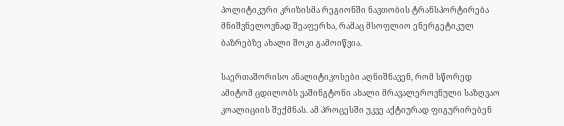პოლიტიკური კრიზისმა რეგიონში ნავთობის ტრანსპორტირება მნიშვნელოვნად შეაფერხა, რამაც მსოფლიო ენერგეტიკულ ბაზრებზე ახალი შოკი გამოიწვია.

საერთაშორისო ანალიტიკოსები აღნიშნავენ, რომ სწორედ ამიტომ ცდილობს ვაშინგტონი ახალი მრავალეროვნული საზღვაო კოალიციის შექმნას. ამ პროცესში უკვე აქტიურად ფიგურირებენ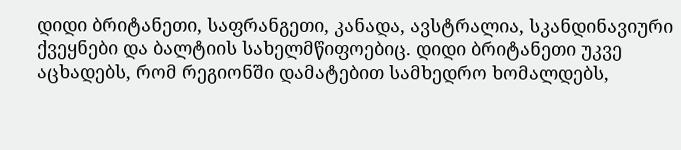დიდი ბრიტანეთი, საფრანგეთი, კანადა, ავსტრალია, სკანდინავიური ქვეყნები და ბალტიის სახელმწიფოებიც. დიდი ბრიტანეთი უკვე აცხადებს, რომ რეგიონში დამატებით სამხედრო ხომალდებს,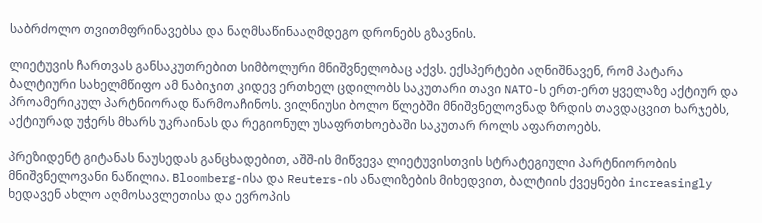საბრძოლო თვითმფრინავებსა და ნაღმსაწინააღმდეგო დრონებს გზავნის.

ლიეტუვის ჩართვას განსაკუთრებით სიმბოლური მნიშვნელობაც აქვს. ექსპერტები აღნიშნავენ, რომ პატარა ბალტიური სახელმწიფო ამ ნაბიჯით კიდევ ერთხელ ცდილობს საკუთარი თავი NATO-ს ერთ-ერთ ყველაზე აქტიურ და პროამერიკულ პარტნიორად წარმოაჩინოს. ვილნიუსი ბოლო წლებში მნიშვნელოვნად ზრდის თავდაცვით ხარჯებს, აქტიურად უჭერს მხარს უკრაინას და რეგიონულ უსაფრთხოებაში საკუთარ როლს აფართოებს.

პრეზიდენტ გიტანას ნაუსედას განცხადებით, აშშ-ის მიწვევა ლიეტუვისთვის სტრატეგიული პარტნიორობის მნიშვნელოვანი ნაწილია. Bloomberg-ისა და Reuters-ის ანალიზების მიხედვით, ბალტიის ქვეყნები increasingly ხედავენ ახლო აღმოსავლეთისა და ევროპის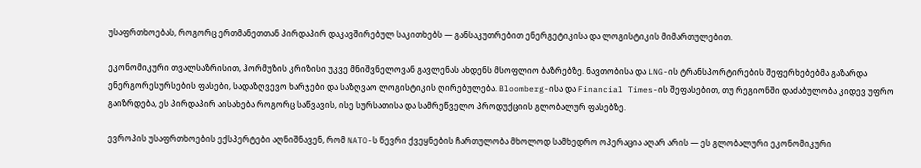უსაფრთხოებას, როგორც ერთმანეთთან პირდაპირ დაკავშირებულ საკითხებს — განსაკუთრებით ენერგეტიკისა და ლოგისტიკის მიმართულებით.

ეკონომიკური თვალსაზრისით, ჰორმუზის კრიზისი უკვე მნიშვნელოვან გავლენას ახდენს მსოფლიო ბაზრებზე. ნავთობისა და LNG-ის ტრანსპორტირების შეფერხებებმა გაზარდა ენერგორესურსების ფასები, სადაზღვევო ხარჯები და საზღვაო ლოგისტიკის ღირებულება. Bloomberg-ისა და Financial Times-ის შეფასებით, თუ რეგიონში დაძაბულობა კიდევ უფრო გაიზრდება, ეს პირდაპირ აისახება როგორც საწვავის, ისე სურსათისა და სამრეწველო პროდუქციის გლობალურ ფასებზე.

ევროპის უსაფრთხოების ექსპერტები აღნიშნავენ, რომ NATO-ს წევრი ქვეყნების ჩართულობა მხოლოდ სამხედრო ოპერაცია აღარ არის — ეს გლობალური ეკონომიკური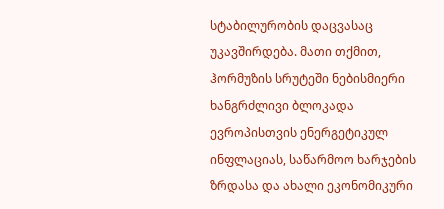სტაბილურობის დაცვასაც უკავშირდება. მათი თქმით, ჰორმუზის სრუტეში ნებისმიერი ხანგრძლივი ბლოკადა ევროპისთვის ენერგეტიკულ ინფლაციას, საწარმოო ხარჯების ზრდასა და ახალი ეკონომიკური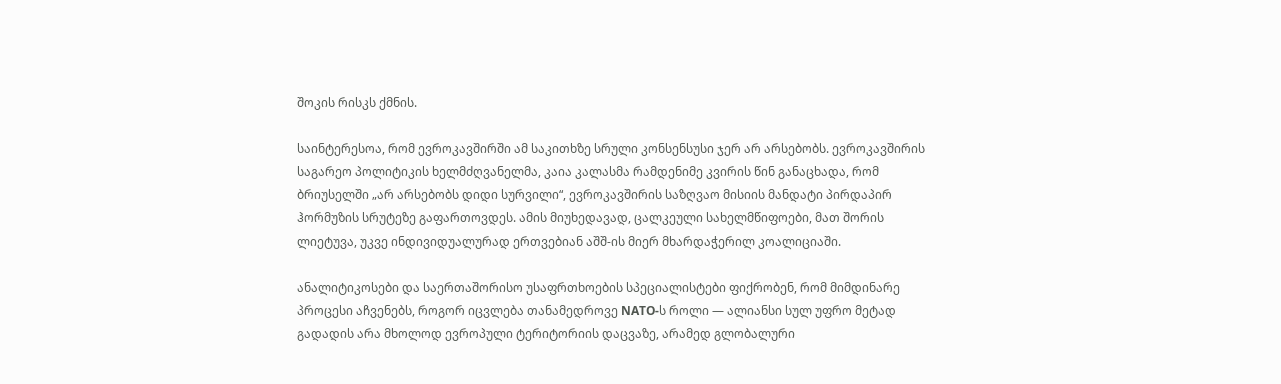შოკის რისკს ქმნის.

საინტერესოა, რომ ევროკავშირში ამ საკითხზე სრული კონსენსუსი ჯერ არ არსებობს. ევროკავშირის საგარეო პოლიტიკის ხელმძღვანელმა, კაია კალასმა რამდენიმე კვირის წინ განაცხადა, რომ ბრიუსელში „არ არსებობს დიდი სურვილი“, ევროკავშირის საზღვაო მისიის მანდატი პირდაპირ ჰორმუზის სრუტეზე გაფართოვდეს. ამის მიუხედავად, ცალკეული სახელმწიფოები, მათ შორის ლიეტუვა, უკვე ინდივიდუალურად ერთვებიან აშშ-ის მიერ მხარდაჭერილ კოალიციაში.

ანალიტიკოსები და საერთაშორისო უსაფრთხოების სპეციალისტები ფიქრობენ, რომ მიმდინარე პროცესი აჩვენებს, როგორ იცვლება თანამედროვე NATO-ს როლი — ალიანსი სულ უფრო მეტად გადადის არა მხოლოდ ევროპული ტერიტორიის დაცვაზე, არამედ გლობალური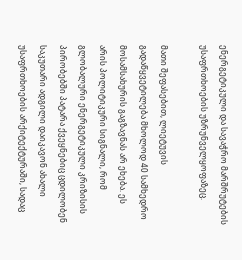ენერგეტიკული და სავაჭრო მარშრუტების უსაფრთხოების უზრუნველყოფაზეც.

მათი შეფასებით, ლიეტუვის გადაწყვეტილება მხოლოდ 40 სამხედრო მოსამსახურის გაგზავნას არ ეხება. ეს არის პოლიტიკური სიგნალი, რომ გლობალური ენერგეტიკული კრიზისის პირობებში პატარა ქვეყნებიც ცდილობენ საკუთარი ადგილი დაიკავონ ახალი უსაფრთხოების არქიტექტურაში, სადაც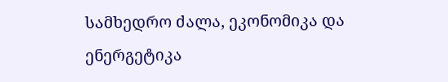სამხედრო ძალა, ეკონომიკა და ენერგეტიკა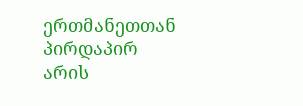ერთმანეთთან პირდაპირ არის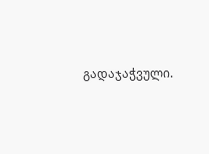გადაჯაჭვული.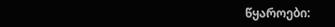წყაროები: